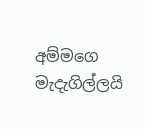අම්මගෙ මැදැගිල්ලයි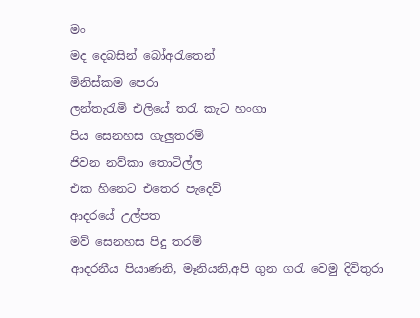මං
මද දෙබසින් බෝඅරැතෙන්
මිනිස්කම පෙරා
ලන්තැරැමි එලියේ තරැ කැට හංගා
පිය සෙනහස ගැලුතරම්
ජිවන නව්කා තොටිල්ල
එක හිනෙට එතෙර පැදෙව්
ආදරයේ උල්පත
මව් සෙනහස පිදු තරම්
ආදරනීය පියාණනි, මෑනියනි,අපි ගුන ගරැ වෙමු දිවිතුරා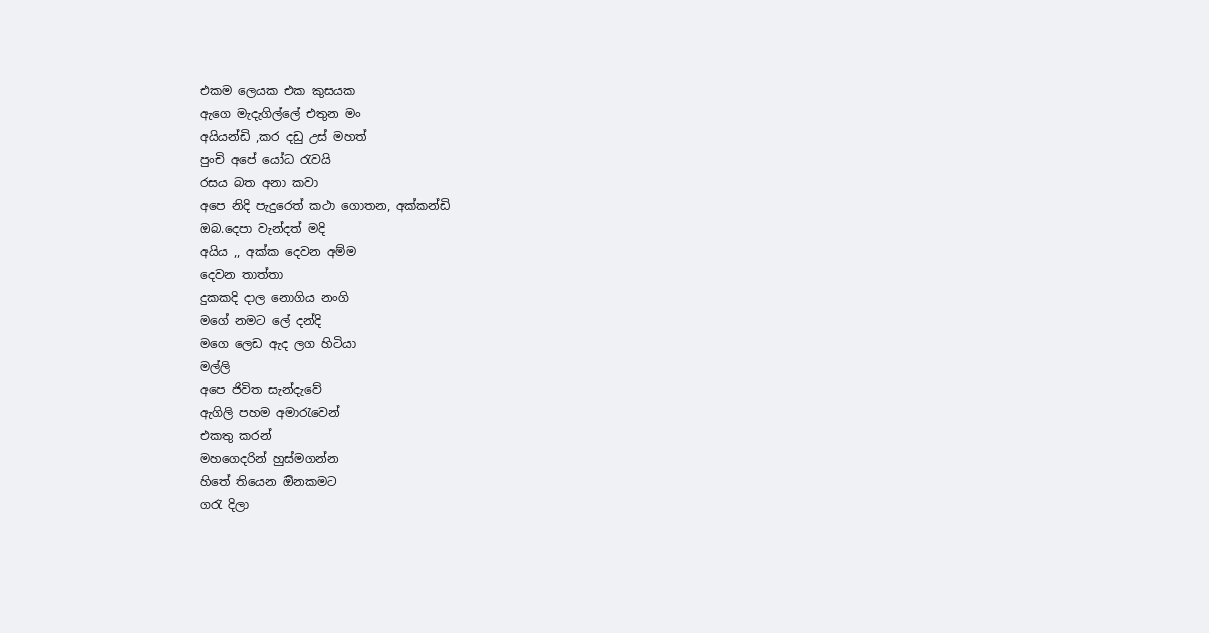එකම ලෙයක එක කුසයක
ඇගෙ මැදැගිල්ලේ එතුන මං
අයියන්ඩි ,කර දඩු උස් මහත්
පුංචි අපේ යෝධ රැවයි
රසය බත අනා කවා
අපෙ නිදි පැදුරෙත් කථා ගොතන, අක්කන්ඩි
ඔබ.දෙපා වැන්දත් මදි
අයිය ,, අක්ක දෙවන අම්ම
දෙවන තාත්තා
දුකකදි දාල නොගිය නංගි
මගේ නමට ලේ දන්දි
මගෙ ලෙඩ ඇද ලග හිටියා
මල්ලි
අපෙ ජිවිත සැන්දැවේ
ඇගිලි පහම අමාරැවෙන්
එකතු කරන්
මහගෙදරින් හුස්මගන්න
හිතේ තියෙන ඔිනකමට
ගරැ දිලා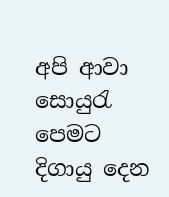අපි ආවා
සොයුරැ පෙමට දිගායු දෙන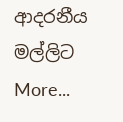ආදරනීය මල්ලිට
More...